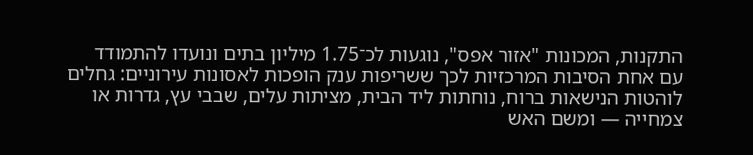התקנות, המכונות "אזור אפס", נוגעות לכ־1.75 מיליון בתים ונועדו להתמודד עם אחת הסיבות המרכזיות לכך ששריפות ענק הופכות לאסונות עירוניים: גחלים לוהטות הנישאות ברוח, נוחתות ליד הבית, מציתות עלים, שבבי עץ, גדרות או צמחייה — ומשם האש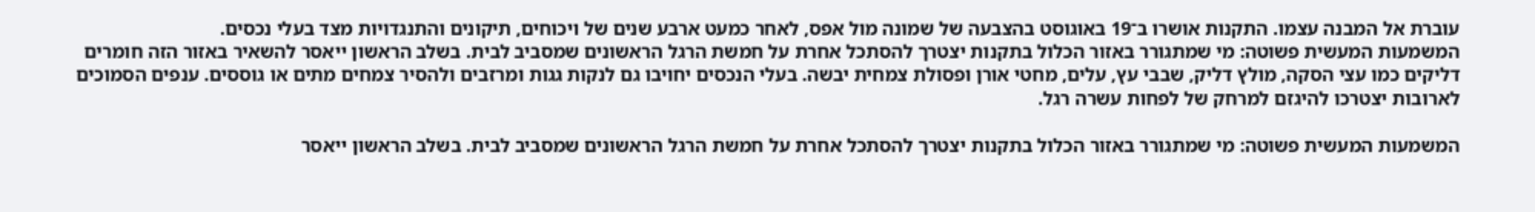עוברת אל המבנה עצמו. התקנות אושרו ב־19 באוגוסט בהצבעה של שמונה מול אפס, לאחר כמעט ארבע שנים של ויכוחים, תיקונים והתנגדויות מצד בעלי נכסים.
המשמעות המעשית פשוטה: מי שמתגורר באזור הכלול בתקנות יצטרך להסתכל אחרת על חמשת הרגל הראשונים שמסביב לבית. בשלב הראשון ייאסר להשאיר באזור הזה חומרים דליקים כמו עצי הסקה, מולץ דליק, שבבי עץ, עלים, מחטי אורן ופסולת צמחית יבשה. בעלי הנכסים יחויבו גם לנקות גגות ומרזבים ולהסיר צמחים מתים או גוססים. ענפים הסמוכים לארובות יצטרכו להיגזם למרחק של לפחות עשרה רגל.

המשמעות המעשית פשוטה: מי שמתגורר באזור הכלול בתקנות יצטרך להסתכל אחרת על חמשת הרגל הראשונים שמסביב לבית. בשלב הראשון ייאסר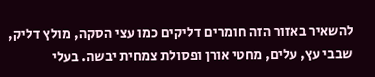להשאיר באזור הזה חומרים דליקים כמו עצי הסקה, מולץ דליק, שבבי עץ, עלים, מחטי אורן ופסולת צמחית יבשה. בעלי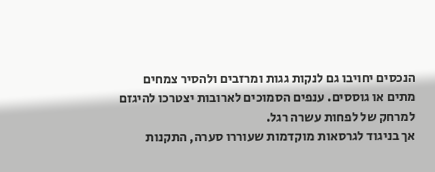הנכסים יחויבו גם לנקות גגות ומרזבים ולהסיר צמחים מתים או גוססים. ענפים הסמוכים לארובות יצטרכו להיגזם למרחק של לפחות עשרה רגל.
אך בניגוד לגרסאות מוקדמות שעוררו סערה, התקנות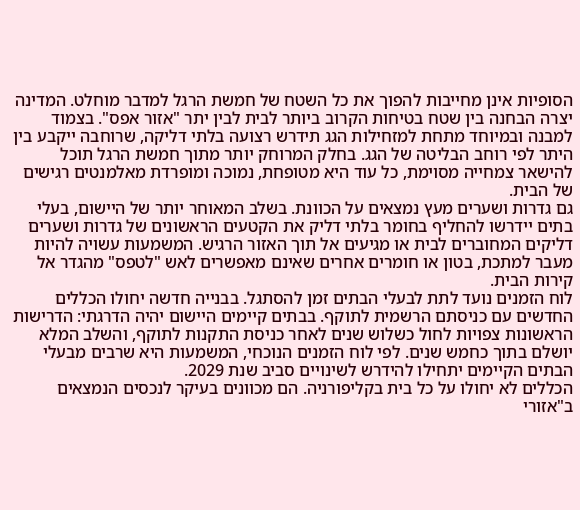הסופיות אינן מחייבות להפוך את כל השטח של חמשת הרגל למדבר מוחלט. המדינה יצרה הבחנה בין שטח בטיחות הקרוב ביותר לבית לבין יתר "אזור אפס". בצמוד למבנה ובמיוחד מתחת למזחילות הגג תידרש רצועה בלתי דליקה, שרוחבה ייקבע בין היתר לפי רוחב הבליטה של הגג. בחלק המרוחק יותר מתוך חמשת הרגל תוכל להישאר צמחייה מסוימת, כל עוד היא מטופחת, נמוכה ומופרדת מאלמנטים רגישים של הבית.
גם גדרות ושערים מעץ נמצאים על הכוונת. בשלב המאוחר יותר של היישום, בעלי בתים יידרשו להחליף בחומר בלתי דליק את הקטעים הראשונים של גדרות ושערים דליקים המחוברים לבית או מגיעים אל תוך האזור הרגיש. המשמעות עשויה להיות מעבר למתכת, בטון או חומרים אחרים שאינם מאפשרים לאש "לטפס" מהגדר אל קירות הבית.
לוח הזמנים נועד לתת לבעלי הבתים זמן להסתגל. בבנייה חדשה יחולו הכללים החדשים עם כניסתם הרשמית לתוקף. בבתים קיימים היישום יהיה הדרגתי: הדרישות הראשונות צפויות לחול כשלוש שנים לאחר כניסת התקנות לתוקף, והשלב המלא יושלם בתוך כחמש שנים. לפי לוח הזמנים הנוכחי, המשמעות היא שרבים מבעלי הבתים הקיימים יתחילו להידרש לשינויים סביב שנת 2029.
הכללים לא יחולו על כל בית בקליפורניה. הם מכוונים בעיקר לנכסים הנמצאים ב"אזורי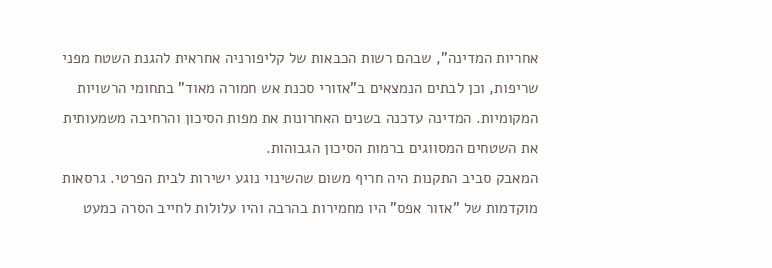אחריות המדינה", שבהם רשות הכבאות של קליפורניה אחראית להגנת השטח מפני שריפות, וכן לבתים הנמצאים ב"אזורי סכנת אש חמורה מאוד" בתחומי הרשויות המקומיות. המדינה עדכנה בשנים האחרונות את מפות הסיכון והרחיבה משמעותית את השטחים המסווגים ברמות הסיכון הגבוהות.
המאבק סביב התקנות היה חריף משום שהשינוי נוגע ישירות לבית הפרטי. גרסאות מוקדמות של "אזור אפס" היו מחמירות בהרבה והיו עלולות לחייב הסרה כמעט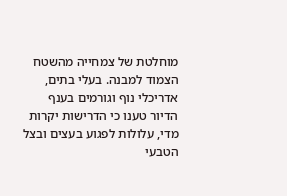מוחלטת של צמחייה מהשטח הצמוד למבנה. בעלי בתים, אדריכלי נוף וגורמים בענף הדיור טענו כי הדרישות יקרות מדי, עלולות לפגוע בעצים ובצל הטבעי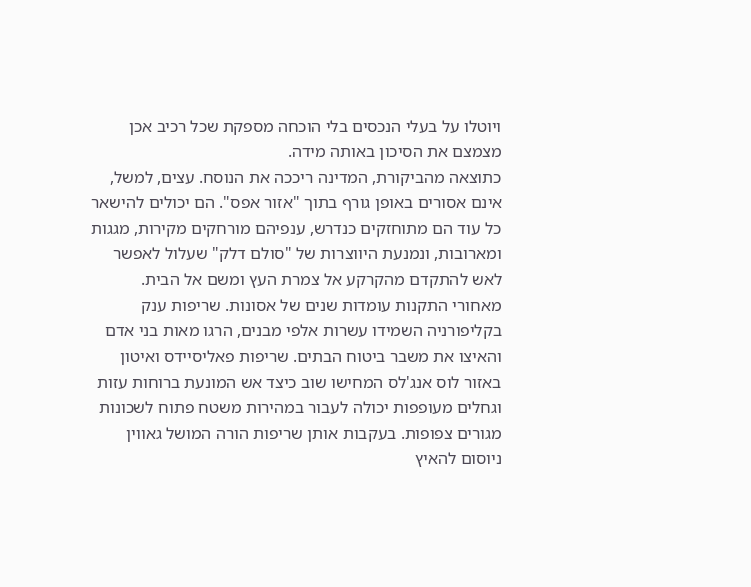ויוטלו על בעלי הנכסים בלי הוכחה מספקת שכל רכיב אכן מצמצם את הסיכון באותה מידה.
כתוצאה מהביקורת, המדינה ריככה את הנוסח. עצים, למשל, אינם אסורים באופן גורף בתוך "אזור אפס". הם יכולים להישאר כל עוד הם מתוחזקים כנדרש, ענפיהם מורחקים מקירות, מגגות ומארובות, ונמנעת היווצרות של "סולם דלק" שעלול לאפשר לאש להתקדם מהקרקע אל צמרת העץ ומשם אל הבית.
מאחורי התקנות עומדות שנים של אסונות. שריפות ענק בקליפורניה השמידו עשרות אלפי מבנים, הרגו מאות בני אדם והאיצו את משבר ביטוח הבתים. שריפות פאליסיידס ואיטון באזור לוס אנג'לס המחישו שוב כיצד אש המונעת ברוחות עזות וגחלים מעופפות יכולה לעבור במהירות משטח פתוח לשכונות מגורים צפופות. בעקבות אותן שריפות הורה המושל גאווין ניוסום להאיץ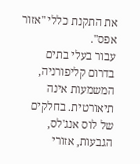את התקנת כללי "אזור אפס".
עבור בעלי בתים בדרום קליפורניה, המשמעות אינה תיאורטית. בחלקים של לוס אנג'לס, הגבעות, אזורי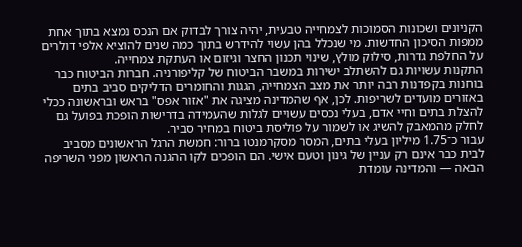הקניונים ושכונות הסמוכות לצמחייה טבעית, יהיה צורך לבדוק אם הנכס נמצא בתוך אחת ממפות הסיכון החדשות. מי שנכלל בהן עשוי להידרש בתוך כמה שנים להוציא אלפי דולרים על החלפת גדרות, סילוק מולץ, שינוי תכנון החצר וגיזום או העתקת צמחייה.
התקנות עשויות גם להשתלב ישירות במשבר הביטוח של קליפורניה. חברות הביטוח כבר בוחנות בקפדנות רבה יותר את מצב הצמחייה, הגגות והחומרים הדליקים סביב בתים באזורים מועדים לשריפות. לכן, אף שהמדינה מציגה את "אזור אפס" בראש ובראשונה ככלי להצלת בתים וחיי אדם, בעלי נכסים עשויים לגלות שהעמידה בדרישות הופכת בפועל גם לחלק מהמאבק להשיג או לשמור על פוליסת ביטוח במחיר סביר.
עבור כ־1.75 מיליון בעלי בתים, המסר מסקרמנטו ברור: חמשת הרגל הראשונים מסביב לבית כבר אינם רק עניין של גינון וטעם אישי. הם הופכים לקו ההגנה הראשון מפני השריפה הבאה — והמדינה עומדת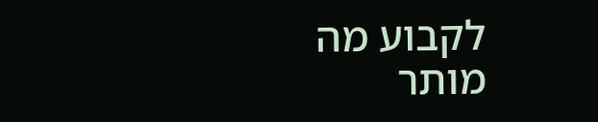לקבוע מה מותר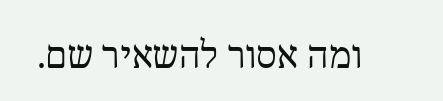ומה אסור להשאיר שם.